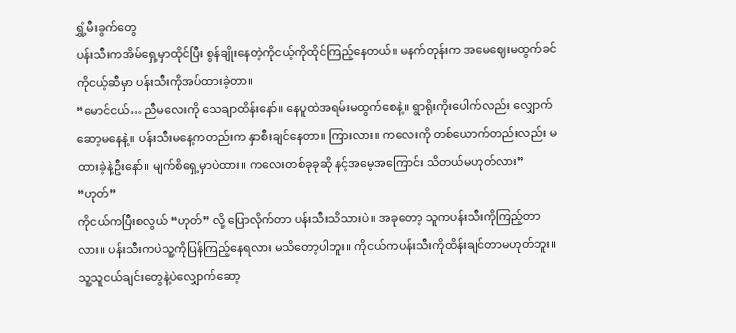ရွှံ့မီးခွက်တွေ
ပန်းသီးကအိမ်ရှေ့မှာထိုင်ပြီး စွန်ချိုးနေတဲ့ကိုငယ့်ကိုထိုင်ကြည့်နေတယ်။ မနက်တုန်းက အမေဈေးမထွက်ခင် ကိုငယ့်ဆီမှာ ပန်းသီးကိုအပ်ထားခဲ့တာ။
“မောင်ငယ်… ညီမလေးကို သေချာထိန်းနော်။ နေပူထဲအရမ်းမထွက်စေနဲ့။ ရွာရိုးကိုးပေါက်လည်း လျှောက်ဆော့မနေနဲ့။ ပန်းသီးမနေ့ကတည်းက နှာစီးချင်နေတာ။ ကြားလား။ ကလေးကို တစ်ယောက်တည်းလည်း မထားခဲ့နဲ့ဦးနော်။ မျက်စိရှေ့မှာပဲထား။ ကလေးတစ်ခုခုဆို နင့်အမေ့အကြောင်း သိတယ်မဟုတ်လား”
“ဟုတ်”
ကိုငယ်ကပြီးစလွယ် “ဟုတ်” လို့ ပြောလိုက်တာ ပန်းသီးသိသားပဲ။ အခုတော့ သူကပန်းသီးကိုကြည့်တာလား။ ပန်းသီးကပဲသူ့ကိုပြန်ကြည့်နေရလား မသိတော့ပါဘူး။ ကိုငယ်ကပန်းသီးကိုထိန်းချင်တာမဟုတ်ဘူး။ သူ့သူငယ်ချင်းတွေနဲ့ပဲလျှောက်ဆော့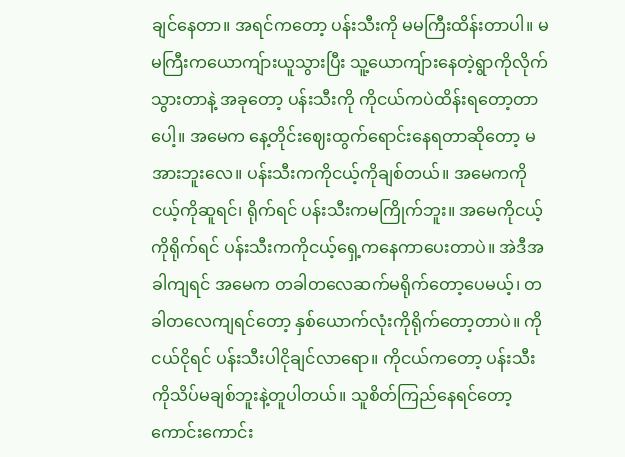ချင်နေတာ။ အရင်ကတော့ ပန်းသီးကို မမကြီးထိန်းတာပါ။ မမကြီးကယောကျ်ားယူသွားပြီး သူ့ယောကျ်ားနေတဲ့ရွာကိုလိုက်သွားတာနဲ့ အခုတော့ ပန်းသီးကို ကိုငယ်ကပဲထိန်းရတော့တာပေါ့။ အမေက နေ့တိုင်းဈေးထွက်ရောင်းနေရတာဆိုတော့ မအားဘူးလေ။ ပန်းသီးကကိုငယ့်ကိုချစ်တယ်။ အမေကကိုငယ့်ကိုဆူရင်၊ ရိုက်ရင် ပန်းသီးကမကြိုက်ဘူး။ အမေကိုငယ့်ကိုရိုက်ရင် ပန်းသီးကကိုငယ့်ရှေ့ကနေကာပေးတာပဲ။ အဲဒီအခါကျရင် အမေက တခါတလေဆက်မရိုက်တော့ပေမယ့်၊ တခါတလေကျရင်တော့ နှစ်ယောက်လုံးကိုရိုက်တော့တာပဲ။ ကိုငယ်ငိုရင် ပန်းသီးပါငိုချင်လာရော။ ကိုငယ်ကတော့ ပန်းသီးကိုသိပ်မချစ်ဘူးနဲ့တူပါတယ်။ သူစိတ်ကြည်နေရင်တော့ ကောင်းကောင်း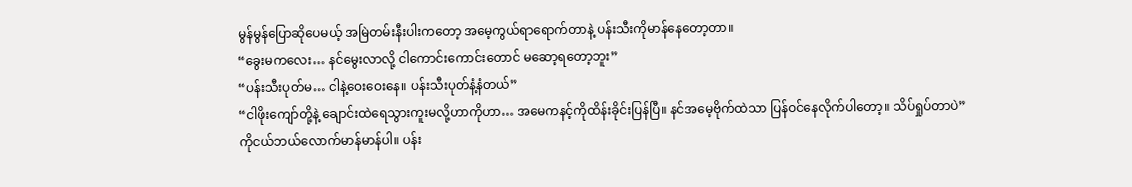မွန်မွန်ပြောဆိုပေမယ့် အမြဲတမ်းနီးပါးကတော့ အမေ့ကွယ်ရာရောက်တာနဲ့ ပန်းသီးကိုမာန်နေတော့တာ။
“ခွေးမကလေး… နင်မွေးလာလို့ ငါကောင်းကောင်းတောင် မဆော့ရတော့ဘူး”
“ပန်းသီးပုတ်မ… ငါနဲ့ဝေးဝေးနေ။ ပန်းသီးပုတ်နံ့နံတယ်”
“ငါဖိုးကျော်တို့နဲ့ ချောင်းထဲရေသွားကူးမလို့ဟာကိုဟာ… အမေကနင့်ကိုထိန်းခိုင်းပြန်ပြီ။ နင်အမေ့ဗိုက်ထဲသာ ပြန်ဝင်နေလိုက်ပါတော့။ သိပ်ရှုပ်တာပဲ”
ကိုငယ်ဘယ်လောက်မာန်မာန်ပါ။ ပန်း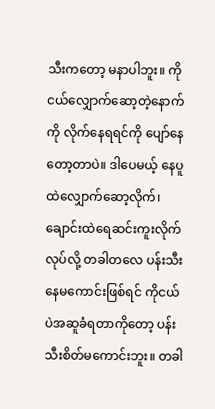သီးကတော့ မနာပါဘူး။ ကိုငယ်လျှောက်ဆော့တဲ့နောက်ကို လိုက်နေရရင်ကို ပျော်နေတော့တာပဲ။ ဒါပေမယ့် နေပူထဲလျှောက်ဆော့လိုက်၊ ချောင်းထဲရေဆင်းကူးလိုက်လုပ်လို့ တခါတလေ ပန်းသီးနေမကောင်းဖြစ်ရင် ကိုငယ်ပဲအဆူခံရတာကိုတော့ ပန်းသီးစိတ်မကောင်းဘူး။ တခါ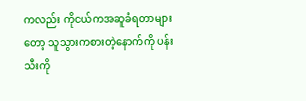ကလည်း ကိုငယ်ကအဆူခံရတာများတော့ သူသွားကစားတဲ့နောက်ကို ပန်းသီးကို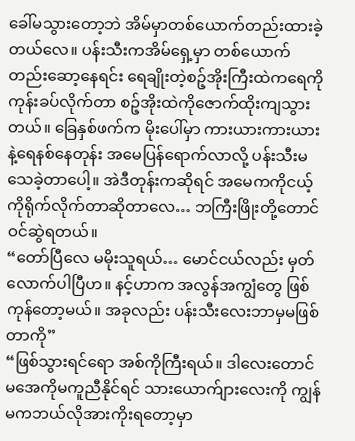ခေါ်မသွားတော့ဘဲ အိမ်မှာတစ်ယောက်တည်းထားခဲ့တယ်လေ။ ပန်းသီးကအိမ်ရှေ့မှာ တစ်ယောက်တည်းဆော့နေရင်း ရေချိုးတဲ့စဉ့်အိုးကြီးထဲကရေကို ကုန်းခပ်လိုက်တာ စဉ့်အိုးထဲကိုဇောက်ထိုးကျသွားတယ်။ ခြေနှစ်ဖက်က မိုးပေါ်မှာ ကားယားကားယားနဲ့ရေနစ်နေတုန်း အမေပြန်ရောက်လာလို့ ပန်းသီးမသေခဲ့တာပေါ့။ အဲဒီတုန်းကဆိုရင် အမေကကိုငယ့်ကိုရိုက်လိုက်တာဆိုတာလေ… ဘကြီးဖြိုးတို့တောင်ဝင်ဆွဲရတယ်။
“တော်ပြီလေ မမိုးသူရယ်… မောင်ငယ်လည်း မှတ်လောက်ပါပြီဟ။ နင့်ဟာက အလွန်အကျွံတွေ ဖြစ်ကုန်တော့မယ်။ အခုလည်း ပန်းသီးလေးဘာမှမဖြစ်တာကို”
“ဖြစ်သွားရင်ရော အစ်ကိုကြီးရယ်။ ဒါလေးတောင် မအေကိုမကူညီနိုင်ရင် သားယောက်ျားလေးကို ကျွန်မကဘယ်လိုအားကိုးရတော့မှာ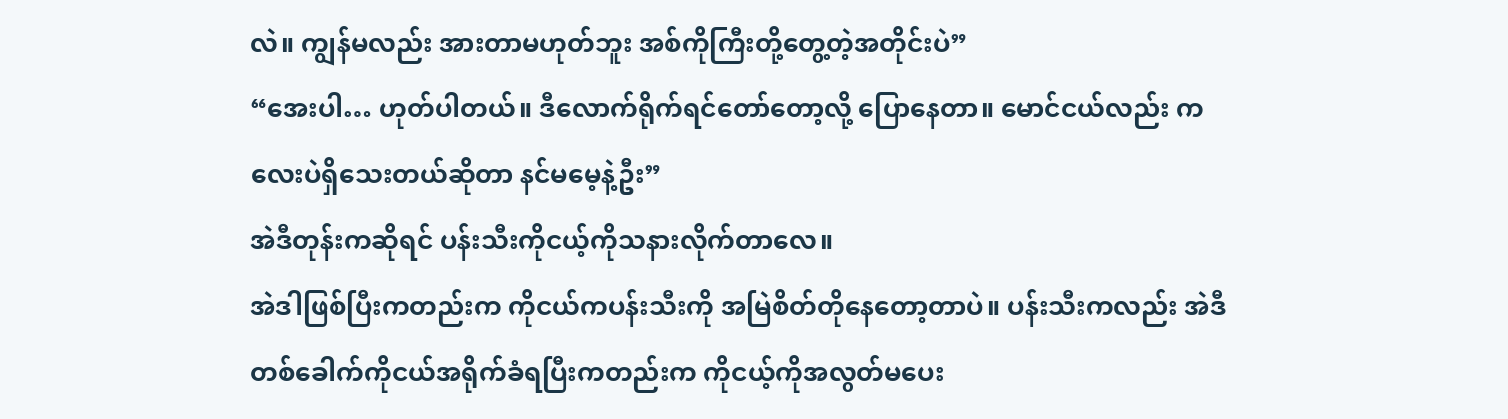လဲ။ ကျွန်မလည်း အားတာမဟုတ်ဘူး အစ်ကိုကြီးတို့တွေ့တဲ့အတိုင်းပဲ”
“အေးပါ… ဟုတ်ပါတယ်။ ဒီလောက်ရိုက်ရင်တော်တော့လို့ ပြောနေတာ။ မောင်ငယ်လည်း ကလေးပဲရှိသေးတယ်ဆိုတာ နင်မမေ့နဲ့ဦး”
အဲဒီတုန်းကဆိုရင် ပန်းသီးကိုငယ့်ကိုသနားလိုက်တာလေ။
အဲဒါဖြစ်ပြီးကတည်းက ကိုငယ်ကပန်းသီးကို အမြဲစိတ်တိုနေတော့တာပဲ။ ပန်းသီးကလည်း အဲဒီတစ်ခေါက်ကိုငယ်အရိုက်ခံရပြီးကတည်းက ကိုငယ့်ကိုအလွတ်မပေး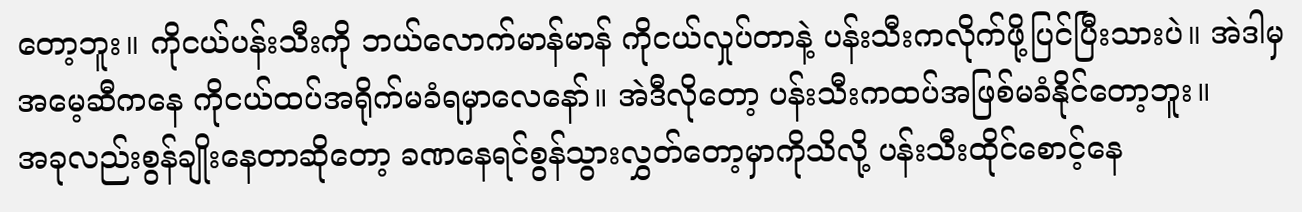တော့ဘူး။ ကိုငယ်ပန်းသီးကို ဘယ်လောက်မာန်မာန် ကိုငယ်လှုပ်တာနဲ့ ပန်းသီးကလိုက်ဖို့ပြင်ပြီးသားပဲ။ အဲဒါမှ အမေ့ဆီကနေ ကိုငယ်ထပ်အရိုက်မခံရမှာလေနော်။ အဲဒီလိုတော့ ပန်းသီးကထပ်အဖြစ်မခံနိုင်တော့ဘူး။
အခုလည်းစွန်ချိုးနေတာဆိုတော့ ခဏနေရင်စွန်သွားလွှတ်တော့မှာကိုသိလို့ ပန်းသီးထိုင်စောင့်နေ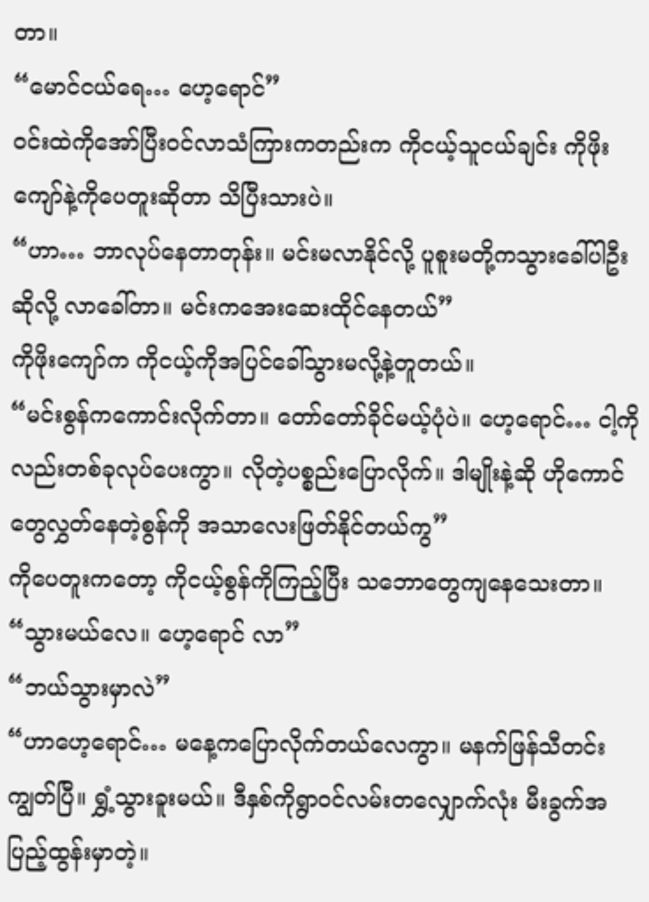တာ။
“မောင်ငယ်ရေ… ဟေ့ရောင်”
ဝင်းထဲကိုအော်ပြီးဝင်လာသံကြားကတည်းက ကိုငယ့်သူငယ်ချင်း ကိုဖိုးကျော်နဲ့ကိုပေတူးဆိုတာ သိပြီးသားပဲ။
“ဟာ… ဘာလုပ်နေတာတုန်း။ မင်းမလာနိုင်လို့ ပူစူးမတို့ကသွားခေါ်ပါဦးဆိုလို့ လာခေါ်တာ။ မင်းကအေးဆေးထိုင်နေတယ်”
ကိုဖိုးကျော်က ကိုငယ့်ကိုအပြင်ခေါ်သွားမလို့နဲ့တူတယ်။
“မင်းစွန်ကကောင်းလိုက်တာ။ တော်တော်ခိုင်မယ့်ပုံပဲ။ ဟေ့ရောင်… ငါ့ကိုလည်းတစ်ခုလုပ်ပေးကွာ။ လိုတဲ့ပစ္စည်းပြောလိုက်။ ဒါမျိုးနဲ့ဆို ဟိုကောင်တွေလွှတ်နေတဲ့စွန်ကို အသာလေးဖြတ်နိုင်တယ်ကွ”
ကိုပေတူးကတော့ ကိုငယ့်စွန်ကိုကြည့်ပြီး သဘောတွေကျနေသေးတာ။
“သွားမယ်လေ။ ဟေ့ရောင် လာ”
“ဘယ်သွားမှာလဲ”
“ဟာဟေ့ရောင်… မနေ့ကပြောလိုက်တယ်လေကွာ။ မနက်ဖြန်သီတင်းကျွတ်ပြီ။ ရွှံ့သွားခူးမယ်။ ဒီနှစ်ကိုရွာဝင်လမ်းတလျှောက်လုံး မီးခွက်အပြည့်ထွန်းမှာတဲ့။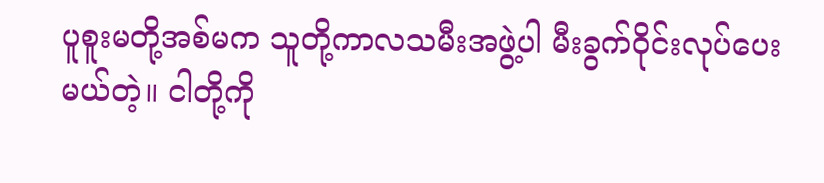ပူစူးမတို့အစ်မက သူတို့ကာလသမီးအဖွဲ့ပါ မီးခွက်ဝိုင်းလုပ်ပေးမယ်တဲ့။ ငါတို့ကို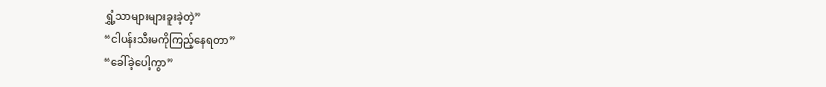ရွှံ့သာများများခူးခဲ့တဲ့”
“ငါပန်းသီးမကိုကြည့်နေရတာ”
“ခေါ်ခဲ့ပေါ့ကွာ”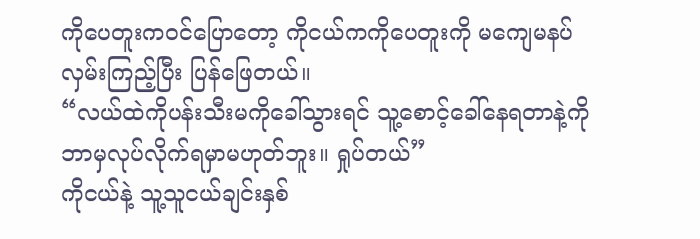ကိုပေတူးကဝင်ပြောတော့ ကိုငယ်ကကိုပေတူးကို မကျေမနပ်လှမ်းကြည့်ပြီး ပြန်ဖြေတယ်။
“လယ်ထဲကိုပန်းသီးမကိုခေါ်သွားရင် သူ့စောင့်ခေါ်နေရတာနဲ့ကို ဘာမှလုပ်လိုက်ရမှာမဟုတ်ဘူး။ ရှုပ်တယ်”
ကိုငယ်နဲ့ သူ့သူငယ်ချင်းနှစ်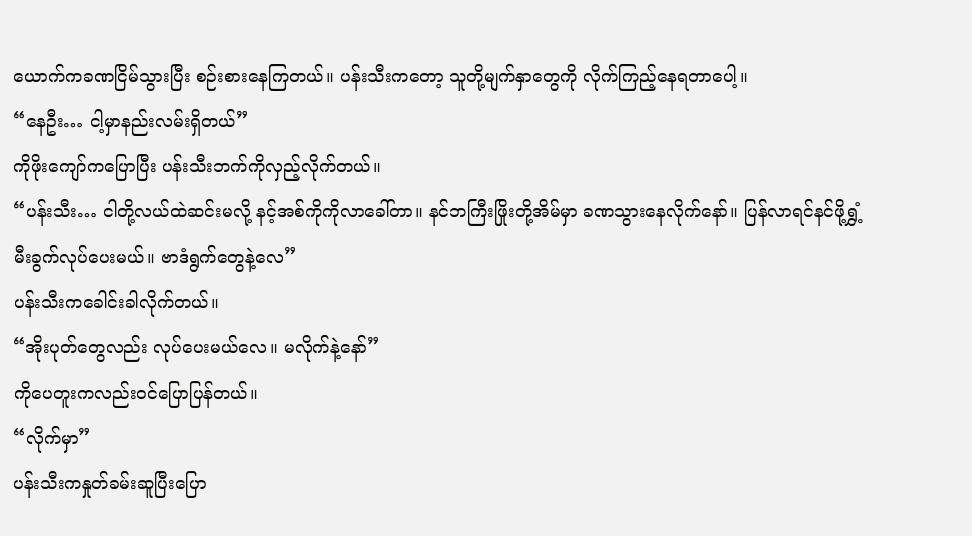ယောက်ကခဏငြိမ်သွားပြီး စဉ်းစားနေကြတယ်။ ပန်းသီးကတော့ သူတို့မျက်နှာတွေကို လိုက်ကြည့်နေရတာပေါ့။
“နေဦး… ငါ့မှာနည်းလမ်းရှိတယ်”
ကိုဖိုးကျော်ကပြောပြီး ပန်းသီးဘက်ကိုလှည့်လိုက်တယ်။
“ပန်းသီး… ငါတို့လယ်ထဲဆင်းမလို့ နင့်အစ်ကိုကိုလာခေါ်တာ။ နင်ဘကြီးဖြိုးတို့အိမ်မှာ ခဏသွားနေလိုက်နော်။ ပြန်လာရင်နင်ဖို့ရွှံ့မီးခွက်လုပ်ပေးမယ်။ ဗာဒံရွက်တွေနဲ့လေ”
ပန်းသီးကခေါင်းခါလိုက်တယ်။
“အိုးပုတ်တွေလည်း လုပ်ပေးမယ်လေ။ မလိုက်နဲ့နော်”
ကိုပေတူးကလည်းဝင်ပြောပြန်တယ်။
“လိုက်မှာ”
ပန်းသီးကနှုတ်ခမ်းဆူပြီးပြော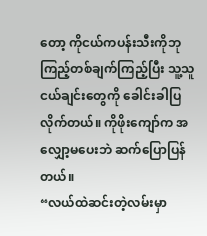တော့ ကိုငယ်ကပန်းသီးကိုဘုကြည့်တစ်ချက်ကြည့်ပြီး သူ့သူငယ်ချင်းတွေကို ခေါင်းခါပြလိုက်တယ်။ ကိုဖိုးကျော်က အလျှော့မပေးဘဲ ဆက်ပြောပြန်တယ်။
“လယ်ထဲဆင်းတဲ့လမ်းမှာ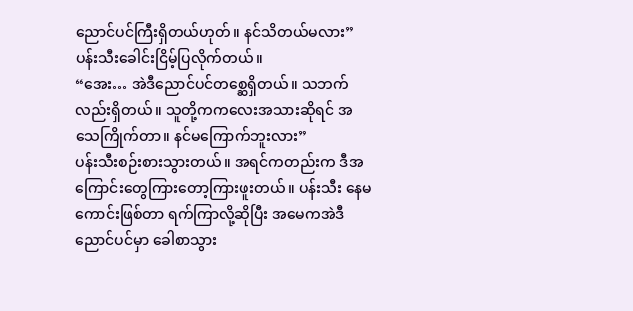ညောင်ပင်ကြီးရှိတယ်ဟုတ်။ နင်သိတယ်မလား”
ပန်းသီးခေါင်းငြိမ့်ပြလိုက်တယ်။
“အေး… အဲဒီညောင်ပင်တစ္ဆေရှိတယ်။ သဘက်လည်းရှိတယ်။ သူတို့ကကလေးအသားဆိုရင် အသေကြိုက်တာ။ နင်မကြောက်ဘူးလား”
ပန်းသီးစဉ်းစားသွားတယ်။ အရင်ကတည်းက ဒီအကြောင်းတွေကြားတော့ကြားဖူးတယ်။ ပန်းသီး နေမကောင်းဖြစ်တာ ရက်ကြာလို့ဆိုပြီး အမေကအဲဒီညောင်ပင်မှာ ခေါစာသွား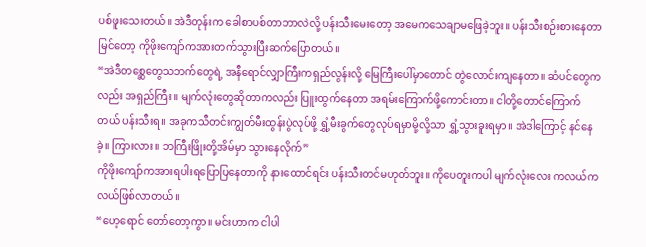ပစ်ဖူးသေးတယ်။ အဲဒီတုန်းက ခေါစာပစ်တာဘာလဲလို့ ပန်းသီးမေးတော့ အမေကသေချာမဖြေခဲ့ဘူး။ ပန်းသီးစဉ်းစားနေတာမြင်တော့ ကိုဖိုးကျော်ကအားတက်သွားပြီးဆက်ပြောတယ်။
“အဲဒီတစ္ဆေတွေသဘက်တွေရဲ့ အနီရောင်လျှာကြီးကရှည်လွန်းလို့ မြေကြီးပေါ်မှာတောင် တွဲလောင်းကျနေတာ။ ဆံပင်တွေကလည်း အရှည်ကြီး။ မျက်လုံးတွေဆိုတာကလည်း ပြူးထွက်နေတာ အရမ်းကြောက်ဖို့ကောင်းတာ။ ငါတို့တောင်ကြောက်တယ် ပန်းသီးရ။ အခုကသီတင်းကျွတ်မီးထွန်းပွဲလုပ်ဖို့ ရွှံ့မီးခွက်တွေလုပ်ရမှာမို့လို့သာ ရွှံ့သွားခူးရမှာ။ အဲဒါကြောင့် နင်နေခဲ့။ ကြားလား။ ဘကြီးဖြိုးတို့အိမ်မှာ သွားနေလိုက်”
ကိုဖိုးကျော်ကအားရပါးရပြောပြနေတာကို နားထောင်ရင်း ပန်းသီးတင်မဟုတ်ဘူး။ ကိုပေတူးကပါ မျက်လုံးလေး ကလယ်ကလယ်ဖြစ်လာတယ်။
“ဟေ့ရောင် တော်တော့ကွာ။ မင်းဟာက ငါပါ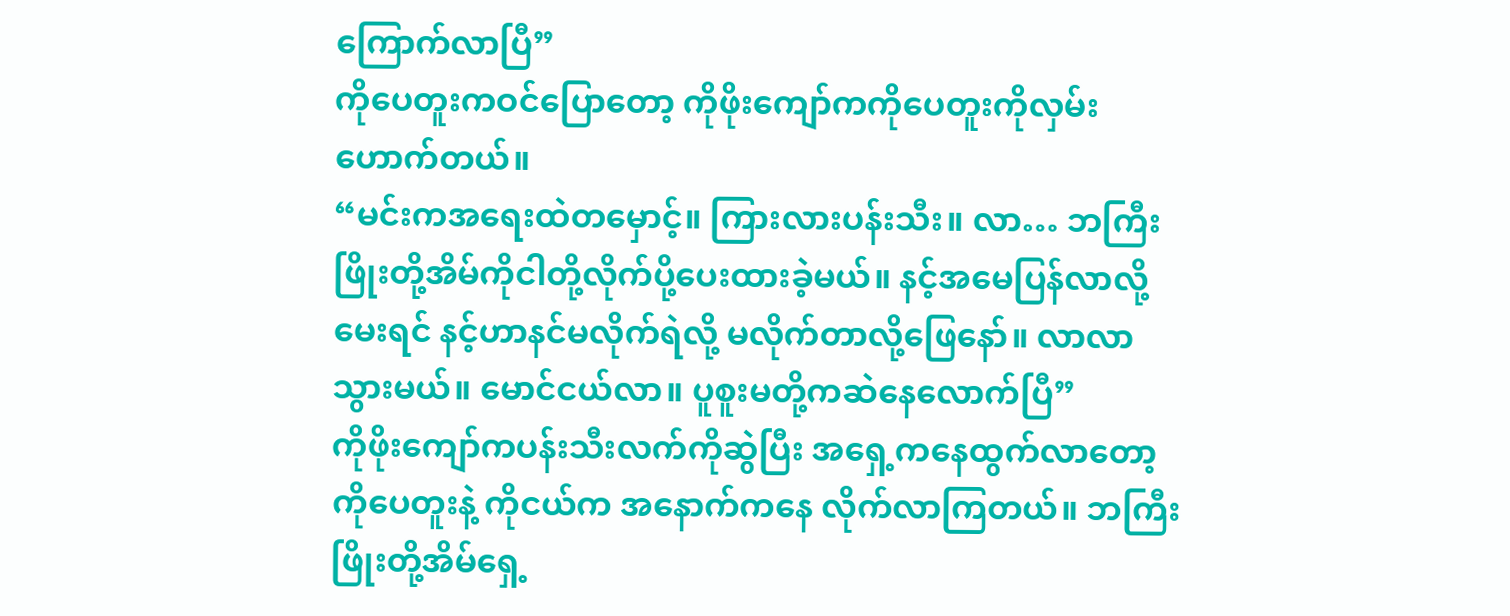ကြောက်လာပြီ”
ကိုပေတူးကဝင်ပြောတော့ ကိုဖိုးကျော်ကကိုပေတူးကိုလှမ်းဟောက်တယ်။
“မင်းကအရေးထဲတမှောင့်။ ကြားလားပန်းသီး။ လာ… ဘကြီးဖြိုးတို့အိမ်ကိုငါတို့လိုက်ပို့ပေးထားခဲ့မယ်။ နင့်အမေပြန်လာလို့မေးရင် နင့်ဟာနင်မလိုက်ရဲလို့ မလိုက်တာလို့ဖြေနော်။ လာလာ သွားမယ်။ မောင်ငယ်လာ။ ပူစူးမတို့ကဆဲနေလောက်ပြီ”
ကိုဖိုးကျော်ကပန်းသီးလက်ကိုဆွဲပြီး အရှေ့ကနေထွက်လာတော့ ကိုပေတူးနဲ့ ကိုငယ်က အနောက်ကနေ လိုက်လာကြတယ်။ ဘကြီးဖြိုးတို့အိမ်ရှေ့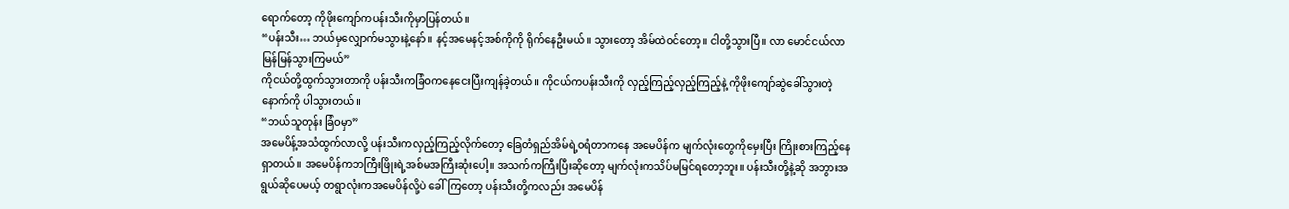ရောက်တော့ ကိုဖိုးကျော်ကပန်းသီးကိုမှာပြန်တယ်။
“ပန်းသီး… ဘယ်မှလျှောက်မသွားနဲ့နော်။ နင့်အမေနင့်အစ်ကိုကို ရိုက်နေဦးမယ်။ သွားတော့ အိမ်ထဲဝင်တော့။ ငါတို့သွားပြီ။ လာ မောင်ငယ်လာ မြန်မြန်သွားကြမယ်”
ကိုငယ်တို့ထွက်သွားတာကို ပန်းသီးကခြံဝကနေငေးပြီးကျန်ခဲ့တယ်။ ကိုငယ်ကပန်းသီးကို လှည့်ကြည့်လှည့်ကြည့်နဲ့ ကိုဖိုးကျော်ဆွဲခေါ်သွားတဲ့နောက်ကို ပါသွားတယ်။
“ဘယ်သူတုန်း ခြံဝမှာ”
အမေပိန့်အသံထွက်လာလို့ ပန်းသီးကလှည့်ကြည့်လိုက်တော့ ခြေတံရှည်အိမ်ရဲ့ဝရံတာကနေ အမေပိန်က မျက်လုံးတွေကိုမှေးပြီး ကြိုးစားကြည့်နေရှာတယ်။ အမေပိန်ကဘကြီးဖြိုးရဲ့အစ်မအကြီးဆုံးပေါ့။ အသက်ကကြီးပြီးဆိုတော့ မျက်လုံးကသိပ်မမြင်ရတော့ဘူး။ ပန်းသီးတို့နဲ့ဆို အဘွားအရွယ်ဆိုပေမယ့် တရွာလုံးကအမေပိန်လို့ပဲ ခေါ်ကြတော့ ပန်းသီးတို့ကလည်း အမေပိန်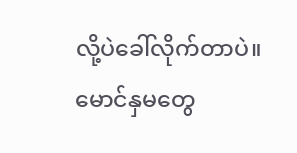လို့ပဲခေါ်လိုက်တာပဲ။ မောင်နှမတွေ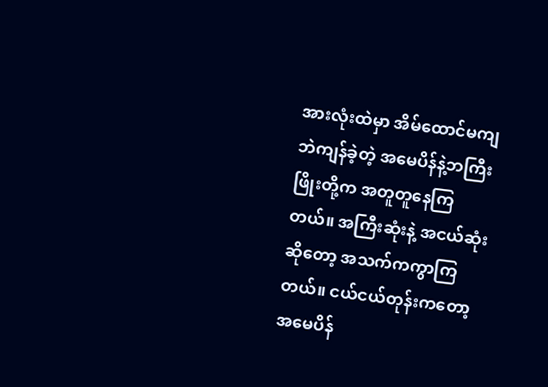အားလုံးထဲမှာ အိမ်ထောင်မကျဘဲကျန်ခဲ့တဲ့ အမေပိန်နဲ့ဘကြီးဖြိုးတို့က အတူတူနေကြတယ်။ အကြီးဆုံးနဲ့ အငယ်ဆုံးဆိုတော့ အသက်ကကွာကြတယ်။ ငယ်ငယ်တုန်းကတော့ အမေပိန်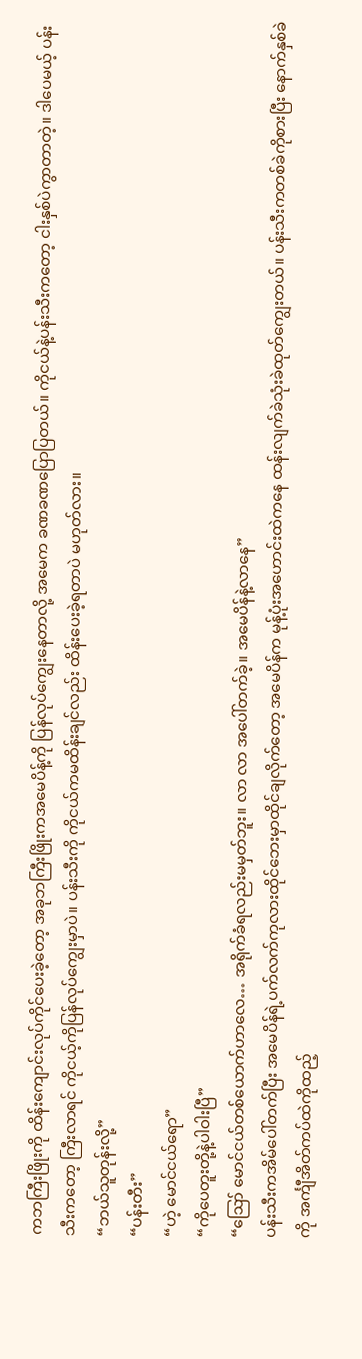ကဘကြီးဖြိုးကို ထိန်းကျောင်းလုပ်ကိုင်ပေးခဲ့တော့ အခုဘကြီးဖြိုးကအမေပိန့်ကို ပြန်လုပ်ကျွေးနေတာလို့ အမေက ခဏခဏပြောပြတယ်။ ကိုငယ်နဲ့ပန်းသီးကတော့ ငါးနှစ်ပဲကွာတာတဲ့။ ဒါပေမယ့် ပန်းသီးကတော့ ကြီးလာရင် ကိုငယ့်ကိုပြန်လုပ်ကျွေးမှာပဲ။ ပန်းသီးကို ကိုငယ်ကမထိန်းချင်လည်း ထိန်းပေးခဲ့ရတာပဲ မဟုတ်လား။
“ဘယ်သူတုန်းလို့”
“ပန်းတီး”
“ဟဲ့ မောင်ငယ်ရော”
“ကိုပေတူးတို့နဲ့ပါဝါးပြီ”
“ဪ မောင်ငယ်တစ်ယောက်ဟာလေ… အရိုက်ခံရလည်းမမှတ်ဘူး။ လာ လာ အပေါ်တက်ခဲ့။ အမေပိန်နဲ့လာနေ”
ပန်းသီးကအိမ်ပေါ်တက်ပြီး အမေပိန်ရဲ့ပက်လက်ကုလားထိုင်ဘေးမှာထိုင်ချလိုက်တော့ အမေပိန်က မုန့်ပုံးအဟောင်းထဲကနေ ထန်းလျက်ခဲသုံးခဲထုတ်ကျွေးတယ်။ ပန်းသီးကတစ်ခဲကိုစားပြီး နောက်နှစ်ခဲကို အင်္ကျီအိတ်ကပ်ထဲကိုထည့်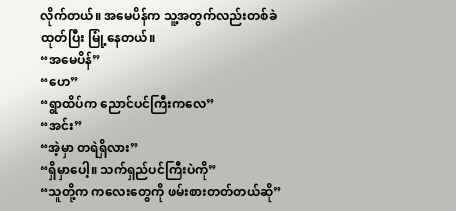လိုက်တယ်။ အမေပိန်က သူ့အတွက်လည်းတစ်ခဲထုတ်ပြီး မြုံ့နေတယ်။
“အမေပိန်”
“ဟေ”
“ရွာထိပ်က ညောင်ပင်ကြီးကလေ”
“အင်း”
“အဲ့မှာ တရဲရှိလား”
“ရှိမှာပေါ့။ သက်ရှည်ပင်ကြီးပဲကို”
“သူတို့က ကလေးတွေကို ဖမ်းစားတတ်တယ်ဆို”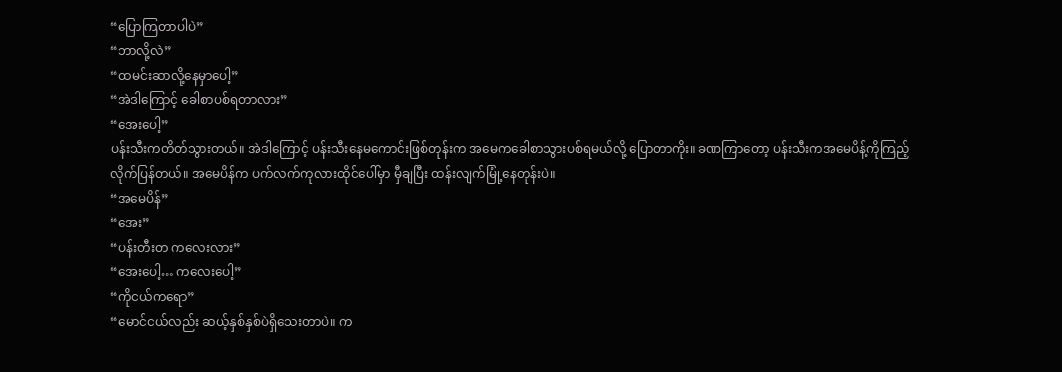“ပြောကြတာပါပဲ”
“ဘာလို့လဲ”
“ထမင်းဆာလို့နေမှာပေါ့”
“အဲဒါကြောင့် ခေါစာပစ်ရတာလား”
“အေးပေါ့”
ပန်းသီးကတိတ်သွားတယ်။ အဲဒါကြောင့် ပန်းသီးနေမကောင်းဖြစ်တုန်းက အမေကခေါစာသွားပစ်ရမယ်လို့ ပြောတာကိုး။ ခဏကြာတော့ ပန်းသီးကအမေပိန့်ကိုကြည့်လိုက်ပြန်တယ်။ အမေပိန်က ပက်လက်ကုလားထိုင်ပေါ်မှာ မှီချပြီး ထန်းလျက်မြုံ့နေတုန်းပဲ။
“အမေပိန်”
“အေး”
“ပန်းတီးတ ကလေးလား”
“အေးပေါ့… ကလေးပေါ့”
“ကိုငယ်ကရော”
“မောင်ငယ်လည်း ဆယ့်နှစ်နှစ်ပဲရှိသေးတာပဲ။ က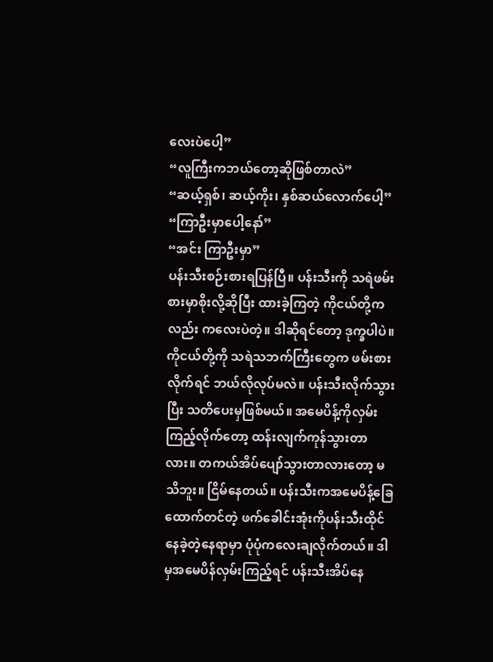လေးပဲပေါ့”
“လူကြီးကဘယ်တော့ဆိုဖြစ်တာလဲ”
“ဆယ့်ရှစ်၊ ဆယ့်ကိုး၊ နှစ်ဆယ်လောက်ပေါ့”
“ကြာဦးမှာပေါ့နော်”
“အင်း ကြာဦးမှာ”
ပန်းသီးစဉ်းစားရပြန်ပြီ။ ပန်းသီးကို သရဲဖမ်းစားမှာစိုးလို့ဆိုပြီး ထားခဲ့ကြတဲ့ ကိုငယ်တို့ကလည်း ကလေးပဲတဲ့။ ဒါဆိုရင်တော့ ဒုက္ခပါပဲ။ ကိုငယ်တို့ကို သရဲသဘက်ကြီးတွေက ဖမ်းစားလိုက်ရင် ဘယ်လိုလုပ်မလဲ။ ပန်းသီးလိုက်သွားပြီး သတိပေးမှဖြစ်မယ်။ အမေပိန့်ကိုလှမ်းကြည့်လိုက်တော့ ထန်းလျက်ကုန်သွားတာလား။ တကယ်အိပ်ပျော်သွားတာလားတော့ မသိဘူး။ ငြိမ်နေတယ်။ ပန်းသီးကအမေပိန့်ခြေထောက်တင်တဲ့ ဖက်ခေါင်းအုံးကိုပန်းသီးထိုင်နေခဲ့တဲ့နေရာမှာ ပုံပုံကလေးချလိုက်တယ်။ ဒါမှအမေပိန်လှမ်းကြည့်ရင် ပန်းသီးအိပ်နေ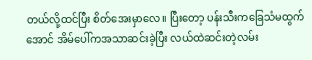တယ်လို့ထင်ပြီး စိတ်အေးမှာလေ။ ပြီးတော့ ပန်းသီးကခြေသံမထွက်အောင် အိမ်ပေါ်ကအသာဆင်းခဲ့ပြီး လယ်ထဲဆင်းတဲ့လမ်း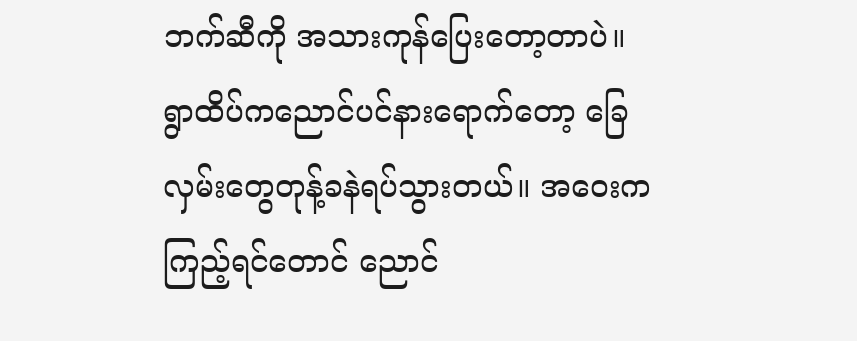ဘက်ဆီကို အသားကုန်ပြေးတော့တာပဲ။ ရွာထိပ်ကညောင်ပင်နားရောက်တော့ ခြေလှမ်းတွေတုန့်ခနဲရပ်သွားတယ်။ အဝေးကကြည့်ရင်တောင် ညောင်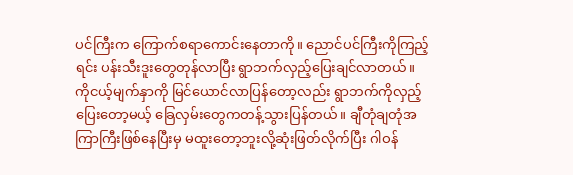ပင်ကြီးက ကြောက်စရာကောင်းနေတာကို။ ညောင်ပင်ကြီးကိုကြည့်ရင်း ပန်းသီးဒူးတွေတုန်လာပြီး ရွာဘက်လှည့်ပြေးချင်လာတယ်။ ကိုငယ့်မျက်နှာကို မြင်ယောင်လာပြန်တော့လည်း ရွာဘက်ကိုလှည့်ပြေးတော့မယ့် ခြေလှမ်းတွေကတန့်သွားပြန်တယ်။ ချီတုံချတုံအကြာကြီးဖြစ်နေပြီးမှ မထူးတော့ဘူးလို့ဆုံးဖြတ်လိုက်ပြီး ဂါဝန်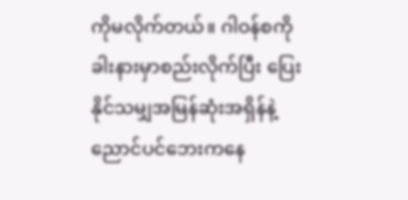ကိုမလိုက်တယ်။ ဂါဝန်စကို ခါးနားမှာစည်းလိုက်ပြီး ပြေးနိုင်သမျှအမြန်ဆုံးအရှိန်နဲ့ ညောင်ပင်ဘေးကနေ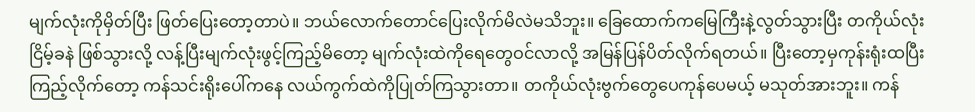မျက်လုံးကိုမှိတ်ပြီး ဖြတ်ပြေးတော့တာပဲ။ ဘယ်လောက်တောင်ပြေးလိုက်မိလဲမသိဘူး။ ခြေထောက်ကမြေကြီးနဲ့လွတ်သွားပြီး တကိုယ်လုံးငြိမ့်ခနဲ ဖြစ်သွားလို့ လန့်ပြီးမျက်လုံးဖွင့်ကြည့်မိတော့ မျက်လုံးထဲကိုရေတွေဝင်လာလို့ အမြန်ပြန်ပိတ်လိုက်ရတယ်။ ပြီးတော့မှကုန်းရုံးထပြီးကြည့်လိုက်တော့ ကန်သင်းရိုးပေါ်ကနေ လယ်ကွက်ထဲကိုပြုတ်ကြသွားတာ။ တကိုယ်လုံးဗွက်တွေပေကုန်ပေမယ့် မသုတ်အားဘူး။ ကန်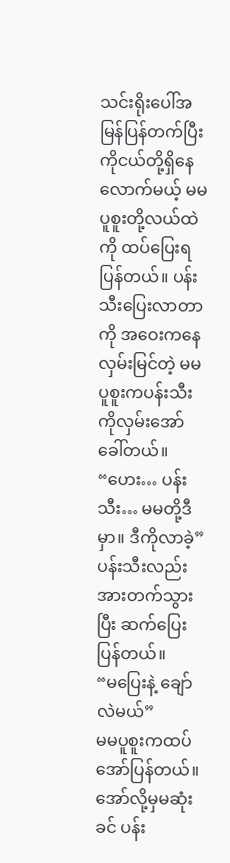သင်းရိုးပေါ်အမြန်ပြန်တက်ပြီး ကိုငယ်တို့ရှိနေလောက်မယ့် မမပူစူးတို့လယ်ထဲကို ထပ်ပြေးရပြန်တယ်။ ပန်းသီးပြေးလာတာကို အဝေးကနေလှမ်းမြင်တဲ့ မမပူစူးကပန်းသီးကိုလှမ်းအော်ခေါ်တယ်။
“ဟေး… ပန်းသီး… မမတို့ဒီမှာ။ ဒီကိုလာခဲ့”
ပန်းသီးလည်းအားတက်သွားပြီး ဆက်ပြေးပြန်တယ်။
“မပြေးနဲ့ ချော်လဲမယ်”
မမပူစူးကထပ်အော်ပြန်တယ်။ အော်လို့မှမဆုံးခင် ပန်း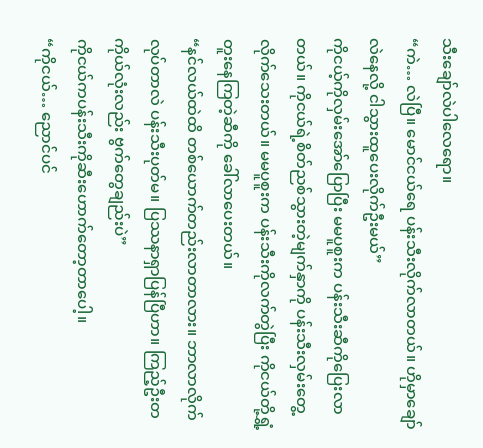သီးချော်လဲပါလေရော။
“ကဲ… လဲပြီ။ မောင်ငယ်ရေ ပန်းသီးလိုက်လာတယ်။ ဟိုမှာချော်လဲနေလို့ ငါသွားထူပေးလိုက်ဦးမယ်”
ကိုငယ့်ကိုလှမ်းအော်ပြောပြီး မမပူစူးက ပန်းသီးဆီကိုပြေးလာတယ်။ ကိုငယ်ရဲ့စိတ်ညစ်သွားတဲ့မျက်နှာကို ပန်းသီးလှမ်းတွေ့လိုက်သေးတယ်။ မမပူစူးက ပန်းသီးကိုလက်တွဲပြီး ကိုငယ်တို့ရွှံ့တူးနေကြတဲ့ဆီကို ခေါ်လာပေးတယ်။
“နင်လယ်ထဲထိ တစ်ယောက်တည်းလာတာလား။ ဘာလာလိုက်လုပ်တာလဲ ပန်းသီးပုတ်မ။ ပြဿနာရှာပြန်ပြီဟာ။ ကြည့်ဦးတကိုယ်လုံးလည်း ဗွက်တွေချည်းပဲ”
ကိုငယ်ကပန်းသီးကိုဆီးဟောက်တော့တာပေါ့။
“ကိုငယ်… ညောင်ပင်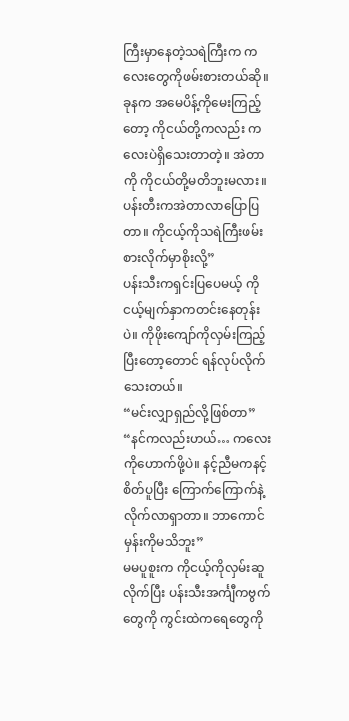ကြီးမှာနေတဲ့သရဲကြီးက ကလေးတွေကိုဖမ်းစားတယ်ဆို။ ခုနက အမေပိန့်ကိုမေးကြည့်တော့ ကိုငယ်တို့ကလည်း ကလေးပဲရှိသေးတာတဲ့။ အဲတာကို ကိုငယ်တို့မတိဘူးမလား။ ပန်းတီးကအဲတာလာပြောပြတာ။ ကိုငယ့်ကိုသရဲကြီးဖမ်းစားလိုက်မှာစိုးလို့”
ပန်းသီးကရှင်းပြပေမယ့် ကိုငယ့်မျက်နှာကတင်းနေတုန်းပဲ။ ကိုဖိုးကျော်ကိုလှမ်းကြည့်ပြီးတော့တောင် ရန်လုပ်လိုက်သေးတယ်။
“မင်းလျှာရှည်လို့ဖြစ်တာ”
“နင်ကလည်းဟယ်… ကလေးကိုဟောက်ဖို့ပဲ။ နင့်ညီမကနင့်စိတ်ပူပြီး ကြောက်ကြောက်နဲ့လိုက်လာရှာတာ။ ဘာကောင်မှန်းကိုမသိဘူး”
မမပူစူးက ကိုငယ့်ကိုလှမ်းဆူလိုက်ပြီး ပန်းသီးအင်္ကျီကဗွက်တွေကို ကွင်းထဲကရေတွေကို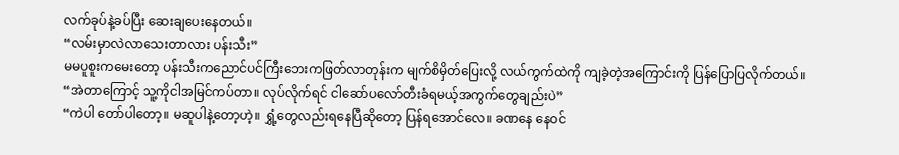လက်ခုပ်နဲ့ခပ်ပြီး ဆေးချပေးနေတယ်။
“လမ်းမှာလဲလာသေးတာလား ပန်းသီး”
မမပူစူးကမေးတော့ ပန်းသီးကညောင်ပင်ကြီးဘေးကဖြတ်လာတုန်းက မျက်စိမှိတ်ပြေးလို့ လယ်ကွက်ထဲကို ကျခဲ့တဲ့အကြောင်းကို ပြန်ပြောပြလိုက်တယ်။
“အဲတာကြောင့် သူ့ကိုငါအမြင်ကပ်တာ။ လုပ်လိုက်ရင် ငါဆော်ပလော်တီးခံရမယ့်အကွက်တွေချည်းပဲ”
“ကဲပါ တော်ပါတော့။ မဆူပါနဲ့တော့ဟဲ့။ ရွှံ့တွေလည်းရနေပြီဆိုတော့ ပြန်ရအောင်လေ။ ခဏနေ နေဝင်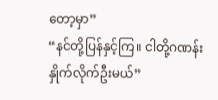တော့မှာ”
“နင်တို့ပြန်နှင့်ကြ။ ငါတို့ဂဏန်းနှိုက်လိုက်ဦးမယ်”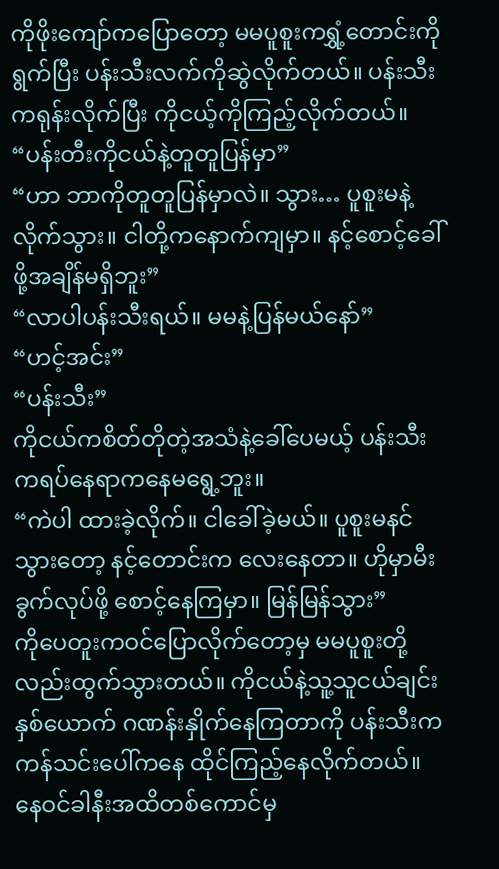ကိုဖိုးကျော်ကပြောတော့ မမပူစူးကရွှံ့တောင်းကိုရွက်ပြီး ပန်းသီးလက်ကိုဆွဲလိုက်တယ်။ ပန်းသီးကရုန်းလိုက်ပြီး ကိုငယ့်ကိုကြည့်လိုက်တယ်။
“ပန်းတီးကိုငယ်နဲ့တူတူပြန်မှာ”
“ဟာ ဘာကိုတူတူပြန်မှာလဲ။ သွား… ပူစူးမနဲ့လိုက်သွား။ ငါတို့ကနောက်ကျမှာ။ နင့်စောင့်ခေါ်ဖို့အချိန်မရှိဘူး”
“လာပါပန်းသီးရယ်။ မမနဲ့ပြန်မယ်နော်”
“ဟင့်အင်း”
“ပန်းသီး”
ကိုငယ်ကစိတ်တိုတဲ့အသံနဲ့ခေါ်ပေမယ့် ပန်းသီးကရပ်နေရာကနေမရွေ့ဘူး။
“ကဲပါ ထားခဲ့လိုက်။ ငါခေါ်ခဲ့မယ်။ ပူစူးမနင်သွားတော့ နင့်တောင်းက လေးနေတာ။ ဟိုမှာမီးခွက်လုပ်ဖို့ စောင့်နေကြမှာ။ မြန်မြန်သွား”
ကိုပေတူးကဝင်ပြောလိုက်တော့မှ မမပူစူးတို့လည်းထွက်သွားတယ်။ ကိုငယ်နဲ့သူ့သူငယ်ချင်းနှစ်ယောက် ဂဏန်းနှိုက်နေကြတာကို ပန်းသီးကကန်သင်းပေါ်ကနေ ထိုင်ကြည့်နေလိုက်တယ်။ နေဝင်ခါနီးအထိတစ်ကောင်မှ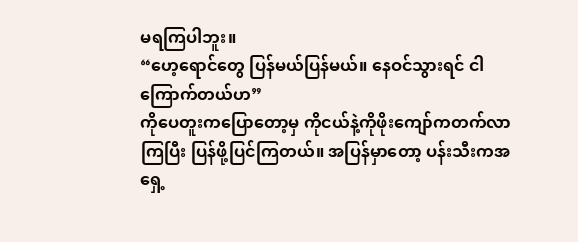မရကြပါဘူး။
“ဟေ့ရောင်တွေ ပြန်မယ်ပြန်မယ်။ နေဝင်သွားရင် ငါကြောက်တယ်ဟ”
ကိုပေတူးကပြောတော့မှ ကိုငယ်နဲ့ကိုဖိုးကျော်ကတက်လာကြပြီး ပြန်ဖို့ပြင်ကြတယ်။ အပြန်မှာတော့ ပန်းသီးကအရှေ့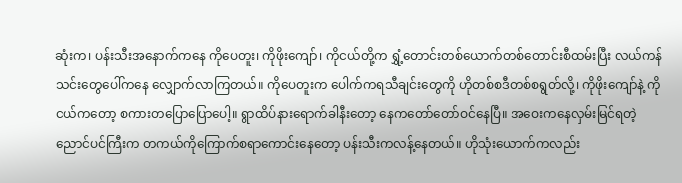ဆုံးက၊ ပန်းသီးအနောက်ကနေ ကိုပေတူး၊ ကိုဖိုးကျော်၊ ကိုငယ်တို့က ရွှံ့တောင်းတစ်ယောက်တစ်တောင်းစီထမ်းပြီး လယ်ကန်သင်းတွေပေါ်ကနေ လျှောက်လာကြတယ်။ ကိုပေတူးက ပေါက်ကရသီချင်းတွေကို ဟိုတစ်စဒီတစ်စရွတ်လို့၊ ကိုဖိုးကျော်နဲ့ ကိုငယ်ကတော့ စကားတပြောပြောပေါ့။ ရွာထိပ်နားရောက်ခါနီးတော့ နေကတော်တော်ဝင်နေပြီ။ အဝေးကနေလှမ်းမြင်ရတဲ့ ညောင်ပင်ကြီးက တကယ်ကိုကြောက်စရာကောင်းနေတော့ ပန်းသီးကလန့်နေတယ်။ ဟိုသုံးယောက်ကလည်း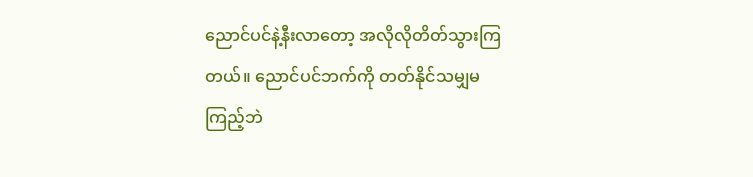ညောင်ပင်နဲ့နီးလာတော့ အလိုလိုတိတ်သွားကြတယ်။ ညောင်ပင်ဘက်ကို တတ်နိုင်သမျှမကြည့်ဘဲ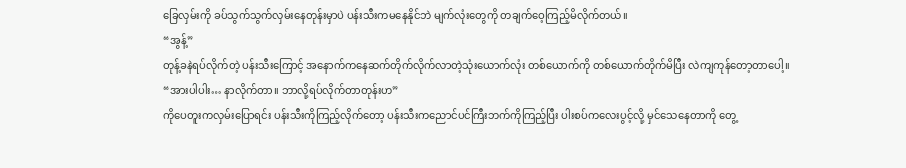ခြေလှမ်းကို ခပ်သွက်သွက်လှမ်းနေတုန်းမှာပဲ ပန်းသီးကမနေနိုင်ဘဲ မျက်လုံးတွေကို တချက်ဝေ့ကြည့်မိလိုက်တယ်။
“အွန့်”
တုန့်ခနဲရပ်လိုက်တဲ့ ပန်းသီးကြောင့် အနောက်ကနေဆက်တိုက်လိုက်လာတဲ့သုံးယောက်လုံး တစ်ယောက်ကို တစ်ယောက်တိုက်မိပြီး လဲကျကုန်တော့တာပေါ့။
“အားပါပါး… နာလိုက်တာ။ ဘာလို့ရပ်လိုက်တာတုန်းဟ”
ကိုပေတူးကလှမ်းပြောရင်း ပန်းသီးကိုကြည့်လိုက်တော့ ပန်းသီးကညောင်ပင်ကြီးဘက်ကိုကြည့်ပြီး ပါးစပ်ကလေးပွင့်လို့ မှင်သေနေတာကို တွေ့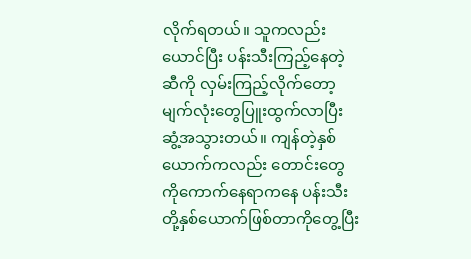လိုက်ရတယ်။ သူကလည်းယောင်ပြီး ပန်းသီးကြည့်နေတဲ့ဆီကို လှမ်းကြည့်လိုက်တော့ မျက်လုံးတွေပြူးထွက်လာပြီး ဆွံ့အသွားတယ်။ ကျန်တဲ့နှစ်ယောက်ကလည်း တောင်းတွေကိုကောက်နေရာကနေ ပန်းသီးတို့နှစ်ယောက်ဖြစ်တာကိုတွေ့ပြီး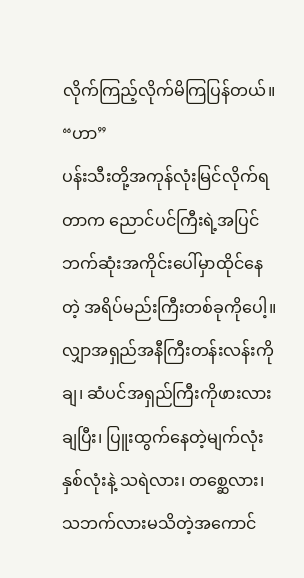လိုက်ကြည့်လိုက်မိကြပြန်တယ်။
“ဟာ”
ပန်းသီးတို့အကုန်လုံးမြင်လိုက်ရတာက ညောင်ပင်ကြီးရဲ့အပြင်ဘက်ဆုံးအကိုင်းပေါ်မှာထိုင်နေတဲ့ အရိပ်မည်းကြီးတစ်ခုကိုပေါ့။ လျှာအရှည်အနီကြီးတန်းလန်းကိုချ၊ ဆံပင်အရှည်ကြီးကိုဖားလားချပြီး၊ ပြူးထွက်နေတဲ့မျက်လုံးနှစ်လုံးနဲ့ သရဲလား၊ တစ္ဆေလား၊ သဘက်လားမသိတဲ့အကောင်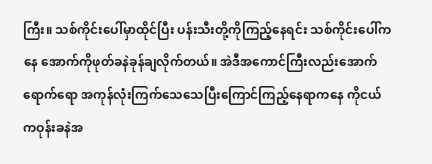ကြီး။ သစ်ကိုင်းပေါ်မှာထိုင်ပြီး ပန်းသီးတို့ကိုကြည့်နေရင်း သစ်ကိုင်းပေါ်ကနေ အောက်ကိုဖုတ်ခနဲခုန်ချလိုက်တယ်။ အဲဒီအကောင်ကြီးလည်းအောက်ရောက်ရော အကုန်လုံးကြက်သေသေပြီးကြောင်ကြည့်နေရာကနေ ကိုငယ်ကဝုန်းခနဲအ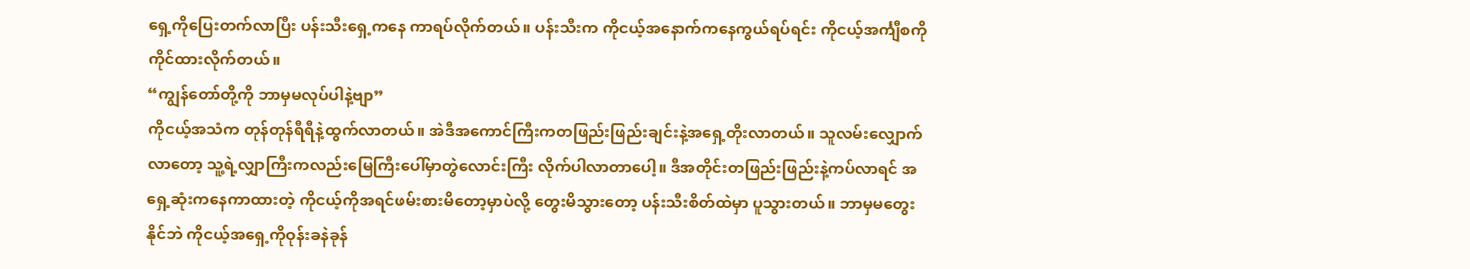ရှေ့ကိုပြေးတက်လာပြီး ပန်းသီးရှေ့ကနေ ကာရပ်လိုက်တယ်။ ပန်းသီးက ကိုငယ့်အနောက်ကနေကွယ်ရပ်ရင်း ကိုငယ့်အင်္ကျီစကိုကိုင်ထားလိုက်တယ်။
“ကျွန်တော်တို့ကို ဘာမှမလုပ်ပါနဲ့ဗျာ”
ကိုငယ့်အသံက တုန်တုန်ရီရီနဲ့ထွက်လာတယ်။ အဲဒီအကောင်ကြီးကတဖြည်းဖြည်းချင်းနဲ့အရှေ့တိုးလာတယ်။ သူလမ်းလျှောက်လာတော့ သူ့ရဲ့လျှာကြီးကလည်းမြေကြီးပေါ်မှာတွဲလောင်းကြီး လိုက်ပါလာတာပေါ့။ ဒီအတိုင်းတဖြည်းဖြည်းနဲ့ကပ်လာရင် အရှေ့ဆုံးကနေကာထားတဲ့ ကိုငယ့်ကိုအရင်ဖမ်းစားမိတော့မှာပဲလို့ တွေးမိသွားတော့ ပန်းသီးစိတ်ထဲမှာ ပူသွားတယ်။ ဘာမှမတွေးနိုင်ဘဲ ကိုငယ့်အရှေ့ကိုဝုန်းခနဲခုန်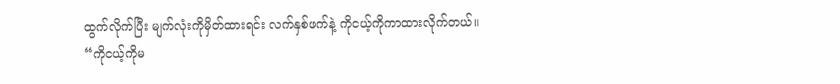ထွက်လိုက်ပြီး မျက်လုံးကိုမှိတ်ထားရင်း လက်နှစ်ဖက်နဲ့ ကိုငယ့်ကိုကာထားလိုက်တယ်။
“ကိုငယ့်ကိုမ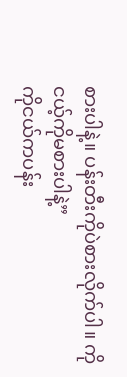စားပါနဲ့။ ပန်းတီးကိုပဲစားလိုက်ပါ။ ကိုငယ့်ကိုမစားပါနဲ့”
ကိုငယ်ကပန်း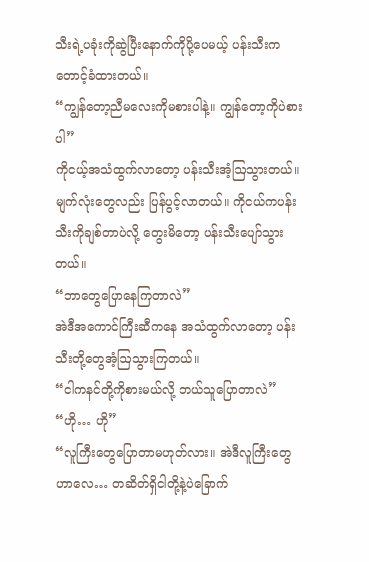သီးရဲ့ပခုံးကိုဆွဲပြီးနောက်ကိုပို့ပေမယ့် ပန်းသီးကတောင့်ခံထားတယ်။
“ကျွန်တော့ညီမလေးကိုမစားပါနဲ့။ ကျွန်တော့ကိုပဲစားပါ”
ကိုငယ့်အသံထွက်လာတော့ ပန်းသီးအံ့ဩသွားတယ်။ မျက်လုံးတွေလည်း ပြန်ပွင့်လာတယ်။ ကိုငယ်ကပန်းသီးကိုချစ်တာပဲလို့ တွေးမိတော့ ပန်းသီးပျော်သွားတယ်။
“ဘာတွေပြောနေကြတာလဲ”
အဲဒီအကောင်ကြီးဆီကနေ အသံထွက်လာတော့ ပန်းသီးတို့တွေအံ့ဩသွားကြတယ်။
“ငါကနင်တို့ကိုစားမယ်လို့ ဘယ်သူပြောတာလဲ”
“ဟို… ဟို”
“လူကြီးတွေပြောတာမဟုတ်လား။ အဲဒီလူကြီးတွေဟာလေ… တဆိတ်ရှိငါတို့နဲ့ပဲခြောက်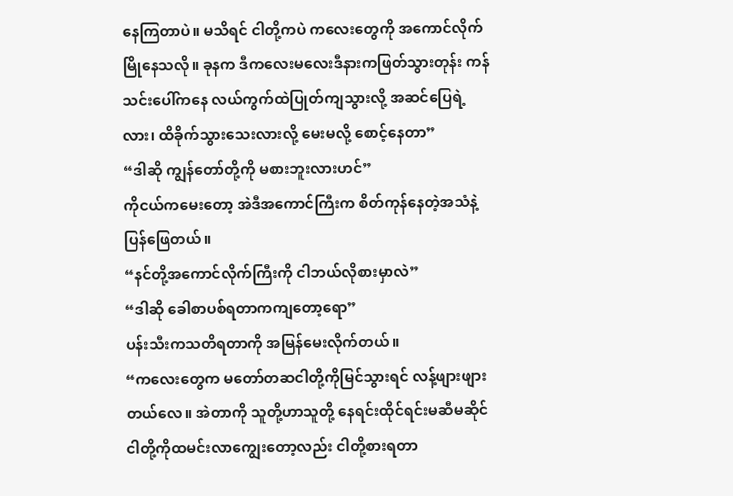နေကြတာပဲ။ မသိရင် ငါတို့ကပဲ ကလေးတွေကို အကောင်လိုက်မြိုနေသလို။ ခုနက ဒီကလေးမလေးဒီနားကဖြတ်သွားတုန်း ကန်သင်းပေါ်ကနေ လယ်ကွက်ထဲပြုတ်ကျသွားလို့ အဆင်ပြေရဲ့လား၊ ထိခိုက်သွားသေးလားလို့ မေးမလို့ စောင့်နေတာ”
“ဒါဆို ကျွန်တော်တို့ကို မစားဘူးလားဟင်”
ကိုငယ်ကမေးတော့ အဲဒီအကောင်ကြီးက စိတ်ကုန်နေတဲ့အသံနဲ့ ပြန်ဖြေတယ်။
“နင်တို့အကောင်လိုက်ကြီးကို ငါဘယ်လိုစားမှာလဲ”
“ဒါဆို ခေါစာပစ်ရတာကကျတော့ရော”
ပန်းသီးကသတိရတာကို အမြန်မေးလိုက်တယ်။
“ကလေးတွေက မတော်တဆငါတို့ကိုမြင်သွားရင် လန့်ဖျားဖျားတယ်လေ။ အဲတာကို သူတို့ဟာသူတို့ နေရင်းထိုင်ရင်းမဆီမဆိုင် ငါတို့ကိုထမင်းလာကျွေးတော့လည်း ငါတို့စားရတာ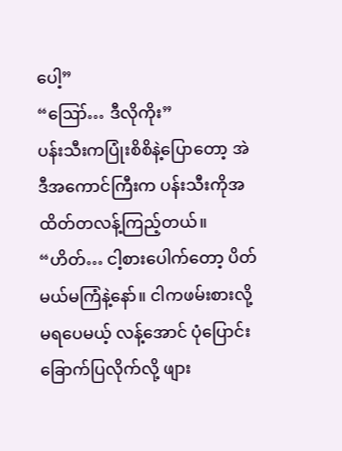ပေါ့”
“ဪ… ဒီလိုကိုး”
ပန်းသီးကပြုံးစိစိနဲ့ပြောတော့ အဲဒီအကောင်ကြီးက ပန်းသီးကိုအထိတ်တလန့်ကြည့်တယ်။
“ဟိတ်… ငါ့စားပေါက်တော့ ပိတ်မယ်မကြံနဲ့နော်။ ငါကဖမ်းစားလို့မရပေမယ့် လန့်အောင် ပုံပြောင်းခြောက်ပြလိုက်လို့ ဖျား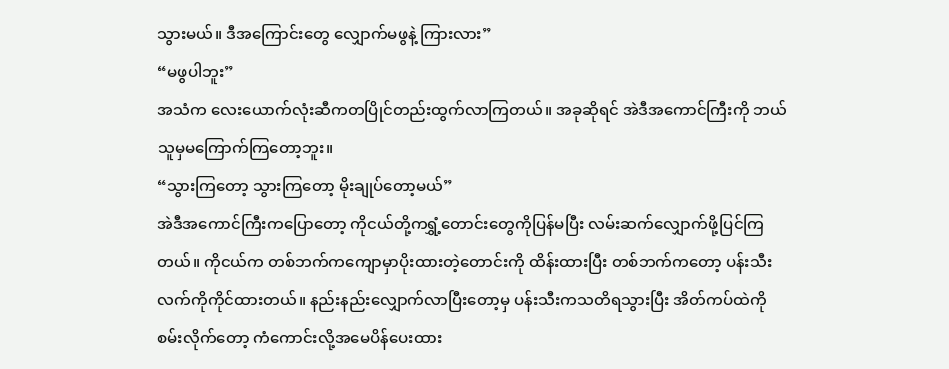သွားမယ်။ ဒီအကြောင်းတွေ လျှောက်မဖွနဲ့ ကြားလား”
“မဖွပါဘူး”
အသံက လေးယောက်လုံးဆီကတပြိုင်တည်းထွက်လာကြတယ်။ အခုဆိုရင် အဲဒီအကောင်ကြီးကို ဘယ်သူမှမကြောက်ကြတော့ဘူး။
“သွားကြတော့ သွားကြတော့ မိုးချုပ်တော့မယ်”
အဲဒီအကောင်ကြီးကပြောတော့ ကိုငယ်တို့ကရွှံ့တောင်းတွေကိုပြန်မပြီး လမ်းဆက်လျှောက်ဖို့ပြင်ကြတယ်။ ကိုငယ်က တစ်ဘက်ကကျောမှာပိုးထားတဲ့တောင်းကို ထိန်းထားပြီး တစ်ဘက်ကတော့ ပန်းသီးလက်ကိုကိုင်ထားတယ်။ နည်းနည်းလျှောက်လာပြီးတော့မှ ပန်းသီးကသတိရသွားပြီး အိတ်ကပ်ထဲကိုစမ်းလိုက်တော့ ကံကောင်းလို့အမေပိန်ပေးထား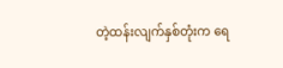တဲ့ထန်းလျက်နှစ်တုံးက ရေ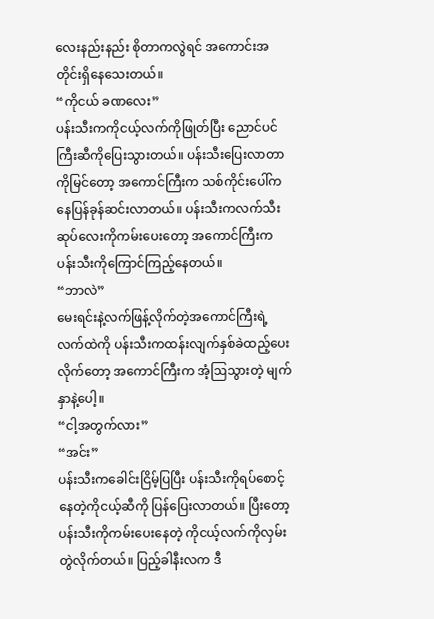လေးနည်းနည်း စိုတာကလွဲရင် အကောင်းအတိုင်းရှိနေသေးတယ်။
“ကိုငယ် ခဏလေး”
ပန်းသီးကကိုငယ့်လက်ကိုဖြုတ်ပြီး ညောင်ပင်ကြီးဆီကိုပြေးသွားတယ်။ ပန်းသီးပြေးလာတာကိုမြင်တော့ အကောင်ကြီးက သစ်ကိုင်းပေါ်ကနေပြန်ခုန်ဆင်းလာတယ်။ ပန်းသီးကလက်သီးဆုပ်လေးကိုကမ်းပေးတော့ အကောင်ကြီးက ပန်းသီးကိုကြောင်ကြည့်နေတယ်။
“ဘာလဲ”
မေးရင်းနဲ့လက်ဖြန့်လိုက်တဲ့အကောင်ကြီးရဲ့လက်ထဲကို ပန်းသီးကထန်းလျက်နှစ်ခဲထည့်ပေးလိုက်တော့ အကောင်ကြီးက အံ့ဩသွားတဲ့ မျက်နှာနဲ့ပေါ့။
“ငါ့အတွက်လား”
“အင်း”
ပန်းသီးကခေါင်းငြိမ့်ပြပြီး ပန်းသီးကိုရပ်စောင့်နေတဲ့ကိုငယ့်ဆီကို ပြန်ပြေးလာတယ်။ ပြီးတော့ ပန်းသီးကိုကမ်းပေးနေတဲ့ ကိုငယ့်လက်ကိုလှမ်းတွဲလိုက်တယ်။ ပြည့်ခါနီးလက ဒီ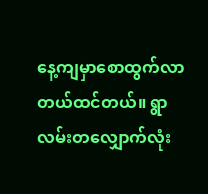နေ့ကျမှာစောထွက်လာတယ်ထင်တယ်။ ရွာလမ်းတလျှောက်လုံး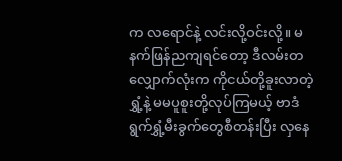က လရောင်နဲ့ လင်းလို့ဝင်းလို့။ မနက်ဖြန်ညကျရင်တော့ ဒီလမ်းတလျှောက်လုံးက ကိုငယ်တို့ခူးလာတဲ့ရွှံ့နဲ့ မမပူစူးတို့လုပ်ကြမယ့် ဗာဒံရွက်ရွှံ့မီးခွက်တွေစီတန်းပြီး လှနေ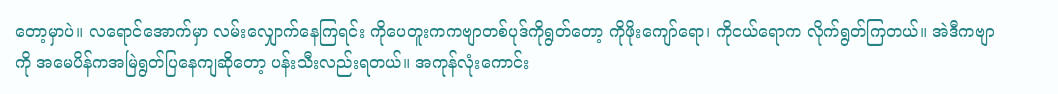တော့မှာပဲ။ လရောင်အောက်မှာ လမ်းလျှောက်နေကြရင်း ကိုပေတူးကကဗျာတစ်ပုဒ်ကိုရွတ်တော့ ကိုဖိုးကျော်ရော၊ ကိုငယ်ရောက လိုက်ရွတ်ကြတယ်။ အဲဒီကဗျာကို အမေပိန်ကအမြဲရွတ်ပြနေကျဆိုတော့ ပန်းသီးလည်းရတယ်။ အကုန်လုံးကောင်း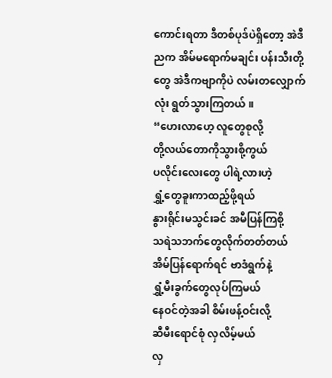ကောင်းရတာ ဒီတစ်ပုဒ်ပဲရှိတော့ အဲဒီညက အိမ်မရောက်မချင်း ပန်းသီးတို့တွေ အဲဒီကဗျာကိုပဲ လမ်းတလျှောက်လုံး ရွတ်သွားကြတယ်။
“ဟေးလာဟေ့ လူတွေစုလို့
တို့လယ်တောကိုသွားစို့ကွယ်
ပလိုင်းလေးတွေ ပါရဲ့လားဟဲ့
ရွှံ့တွေခူးကာထည့်ဖို့ရယ်
နွားရိုင်းမသွင်းခင် အမီပြန်ကြစို့
သရဲသဘက်တွေလိုက်တတ်တယ်
အိမ်ပြန်ရောက်ရင် ဗာဒံရွက်နဲ့
ရွှံ့မီးခွက်တွေလုပ်ကြမယ်
နေဝင်တဲ့အခါ စိမ်းဖန့်ဝင်းလို့
ဆီမီးရောင်စုံ လှလိမ့်မယ်
လှ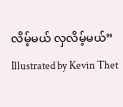လိမ့်မယ် လှလိမ့်မယ်”
Illustrated by Kevin Thet